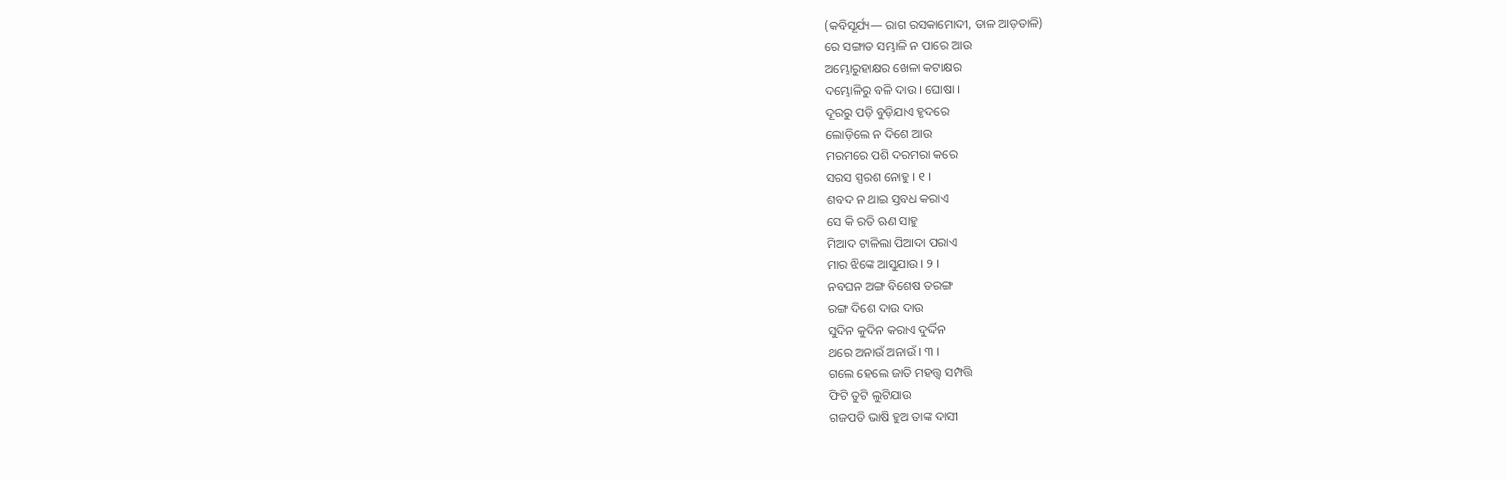(କବିସୂର୍ଯ୍ୟ— ରାଗ ରସକାମୋଦୀ, ତାଳ ଆଡ଼ତାଳି)
ରେ ସଙ୍ଗାତ ସମ୍ଭାଳି ନ ପାରେ ଆଉ
ଅମ୍ଭୋରୁହାକ୍ଷର ଖେଳା କଟାକ୍ଷର
ଦମ୍ଭୋଳିରୁ ବଳି ଦାଉ । ଘୋଷା ।
ଦୂରରୁ ପଡ଼ି ବୁଡ଼ିଯାଏ ହୃଦରେ
ଲୋଡ଼ିଲେ ନ ଦିଶେ ଆଉ
ମରମରେ ପଶି ଦରମରା କରେ
ସରସ ସ୍ପରଶ ନୋହୁ । ୧ ।
ଶବଦ ନ ଥାଇ ସ୍ତବଧ କରାଏ
ସେ କି ରତି ଋଣ ସାହୁ
ମିଆଦ ଟାଳିଲା ପିଆଦା ପରାଏ
ମାର ଝିଙ୍କେ ଆସୁଯାଉ । ୨ ।
ନବଘନ ଅଙ୍ଗ ବିଶେଷ ତରଙ୍ଗ
ରଙ୍ଗ ଦିଶେ ଦାଉ ଦାଉ
ସୁଦିନ କୁଦିନ କରାଏ ଦୁର୍ଦ୍ଦିନ
ଥରେ ଅନାଉଁ ଅନାଉଁ । ୩ ।
ଗଲେ ହେଲେ ଜାତି ମହତ୍ତ୍ୱ ସମ୍ପତ୍ତି
ଫିଟି ତୁଟି ଲୁଟିଯାଉ
ଗଜପତି ଭାଷି ହୁଅ ତାଙ୍କ ଦାସୀ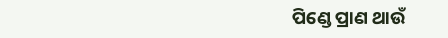ପିଣ୍ଡେ ପ୍ରାଣ ଥାଉଁ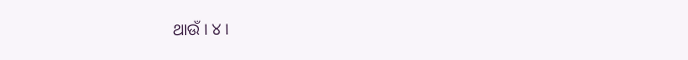ଥାଉଁ । ୪ ।